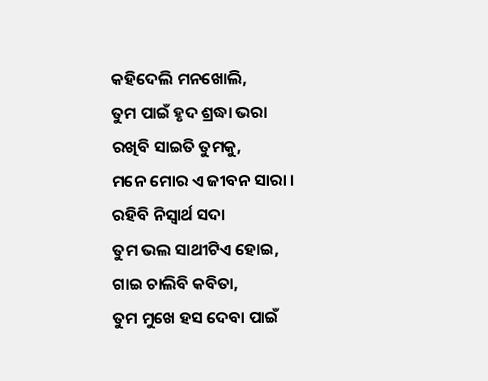କହିଦେଲି ମନଖୋଲି,
ତୁମ ପାଇଁ ହୃଦ ଶ୍ରଦ୍ଧା ଭରା
ରଖିବି ସାଇତି ତୁମକୁ,
ମନେ ମୋର ଏ ଜୀବନ ସାରା ।
ରହିବି ନିସ୍ଵାର୍ଥ ସଦା
ତୁମ ଭଲ ସାଥୀଟିଏ ହୋଇ,
ଗାଇ ଚାଲିବି କବିତା,
ତୁମ ମୁଖେ ହସ ଦେବା ପାଇଁ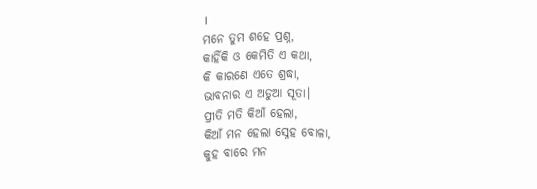।
ମନେ ତୁମ ଶହେ ପ୍ରଶ୍ନ,
କାହିଁକି ଓ କେମିତି ଏ କଥା,
କି କାରଣେ ଏତେ ଶ୍ରଦ୍ଧା,
ଭାବନାର ଏ ଅଡୁଆ ସୂତା।
ପ୍ରୀତି ମତି କିଆଁ ହେଲା,
କିଆଁ ମନ ହେଲା ସ୍ନେହ ବୋଳା,
କୁହ ବାରେ ମନ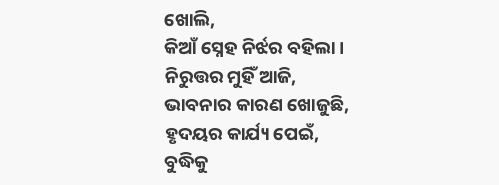ଖୋଲି,
କିଆଁ ସ୍ନେହ ନିର୍ଝର ବହିଲା।
ନିରୁତ୍ତର ମୁହିଁ ଆଜି,
ଭାବନାର କାରଣ ଖୋଜୁଛି,
ହୃଦୟର କାର୍ଯ୍ୟ ପେଇଁ,
ବୁଦ୍ଧିକୁ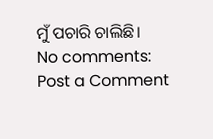ମୁଁ ପଚାରି ଚାଲିଛି।
No comments:
Post a Comment